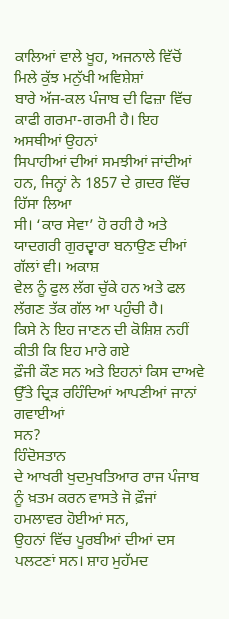ਕਾਲਿਆਂ ਵਾਲੇ ਖੂਹ, ਅਜਨਾਲੇ ਵਿੱਚੋਂ ਮਿਲੇ ਕੁੱਝ ਮਨੁੱਖੀ ਅਵਿਸ਼ੇਸ਼ਾਂ
ਬਾਰੇ ਅੱਜ-ਕਲ ਪੰਜਾਬ ਦੀ ਫਿਜ਼ਾ ਵਿੱਚ ਕਾਫੀ ਗਰਮਾ-ਗਰਮੀ ਹੈ। ਇਹ ਅਸਥੀਆਂ ਉਹਨਾਂ
ਸਿਪਾਹੀਆਂ ਦੀਆਂ ਸਮਝੀਆਂ ਜਾਂਦੀਆਂ ਹਨ, ਜਿਨ੍ਹਾਂ ਨੇ 1857 ਦੇ ਗ਼ਦਰ ਵਿੱਚ ਹਿੱਸਾ ਲਿਆ
ਸੀ। ‘ਕਾਰ ਸੇਵਾ’ ਹੋ ਰਹੀ ਹੈ ਅਤੇ ਯਾਦਗਰੀ ਗੁਰਦ੍ਵਾਰਾ ਬਨਾਉਣ ਦੀਆਂ ਗੱਲਾਂ ਵੀ। ਅਕਾਸ਼
ਵੇਲ ਨੂੰ ਫੁਲ ਲੱਗ ਚੁੱਕੇ ਹਨ ਅਤੇ ਫਲ ਲੱਗਣ ਤੱਕ ਗੱਲ ਆ ਪਹੁੰਚੀ ਹੈ।
ਕਿਸੇ ਨੇ ਇਹ ਜਾਣਨ ਦੀ ਕੋਸ਼ਿਸ਼ ਨਹੀਂ ਕੀਤੀ ਕਿ ਇਹ ਮਾਰੇ ਗਏ
ਫ਼ੌਜੀ ਕੌਣ ਸਨ ਅਤੇ ਇਹਨਾਂ ਕਿਸ ਦਾਅਵੇ ਉੱਤੇ ਦ੍ਰਿੜ ਰਹਿੰਦਿਆਂ ਆਪਣੀਆਂ ਜਾਨਾਂ ਗਵਾਈਆਂ
ਸਨ?
ਹਿੰਦੋਸਤਾਨ
ਦੇ ਆਖਰੀ ਖੁਦਮੁਖਤਿਆਰ ਰਾਜ ਪੰਜਾਬ ਨੂੰ ਖ਼ਤਮ ਕਰਨ ਵਾਸਤੇ ਜੋ ਫ਼ੌਜਾਂ ਹਮਲਾਵਰ ਹੋਈਆਂ ਸਨ,
ਉਹਨਾਂ ਵਿੱਚ ਪੂਰਬੀਆਂ ਦੀਆਂ ਦਸ ਪਲਟਣਾਂ ਸਨ। ਸ਼ਾਹ ਮੁਹੱਮਦ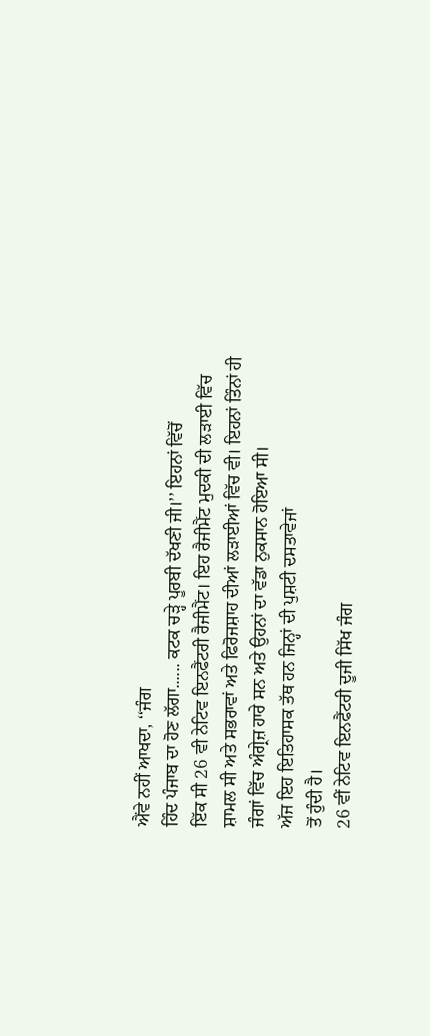ਐਂਵੇ ਨਹੀਂ ਆਖਦਾ, ‘‘ਜੰਗ
ਹਿੰਦ ਪੰਜਾਬ ਦਾ ਹੋਣ ਲੱਗਾ...... ਕਟਕ ਚੜ੍ਹੇ ਪੂਰਬੀ ਦੱਖਣੀ ਜੀ।’’ ਇਹਨਾਂ ਵਿੱਚੋਂ
ਇੱਕ ਸੀ 26 ਵੀ ਨੇਟਿਵ ਇਨਫੈਂਟਰੀ ਰੈਜੀਮੈਂਟ। ਇਹ ਰੈਜੀਮੈਂਟ ਮੁਦਕੀ ਦੀ ਲੜਾਈ ਵਿੱਚ
ਸ਼ਾਮਲ ਸੀ ਅਤੇ ਸਭਰਾਵਾਂ ਅਤੇ ਫਿਰੋਜਸ਼ਾਹ ਦੀਆਂ ਲੜਾਈਆਂ ਵਿੱਚ ਵੀ। ਇਹਨਾਂ ਤਿੰਨਾਂ ਹੀ
ਜੰਗਾਂ ਵਿੱਚ ਅੰਗ੍ਰੇਜ਼ ਹਾਰੇ ਸਨ ਅਤੇ ਉਹਨਾਂ ਦਾ ਵੱਡਾ ਨੁਕਸਾਨ ਹੋਇਆ ਸੀ।
ਅੱਜ ਇਹ ਇਤਿਹਾਸਕ ਤੱਥ ਹਨ ਜਿਨ੍ਹਾਂ ਦੀ ਪੁਸ਼ਟੀ ਦਸਤਾਵੇਜਾਂ
ਤੋਂ ਹੁੰਦੀ ਹੈ।
26 ਵੀਂ ਨੇਟਿਵ ਇਨਫੈਂਟਰੀ ਦੂਜੀ ਸਿੱਖ ਜੰਗ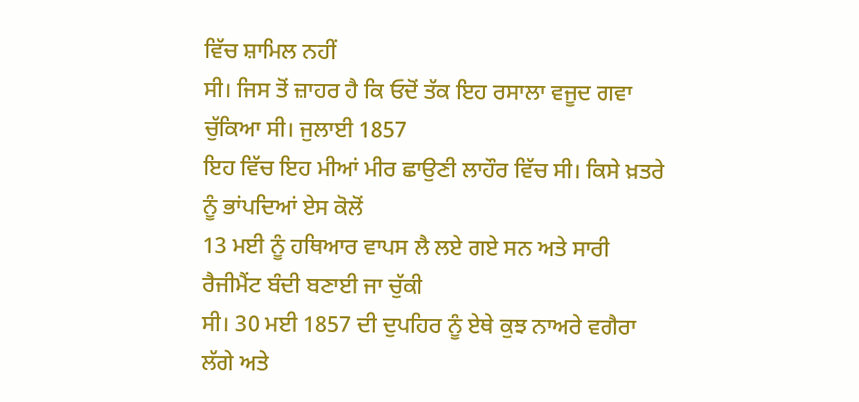ਵਿੱਚ ਸ਼ਾਮਿਲ ਨਹੀਂ
ਸੀ। ਜਿਸ ਤੋਂ ਜ਼ਾਹਰ ਹੈ ਕਿ ਓਦੋਂ ਤੱਕ ਇਹ ਰਸਾਲਾ ਵਜੂਦ ਗਵਾ ਚੁੱਕਿਆ ਸੀ। ਜੁਲਾਈ 1857
ਇਹ ਵਿੱਚ ਇਹ ਮੀਆਂ ਮੀਰ ਛਾਉਣੀ ਲਾਹੌਰ ਵਿੱਚ ਸੀ। ਕਿਸੇ ਖ਼ਤਰੇ ਨੂੰ ਭਾਂਪਦਿਆਂ ਏਸ ਕੋਲੋਂ
13 ਮਈ ਨੂੰ ਹਥਿਆਰ ਵਾਪਸ ਲੈ ਲਏ ਗਏ ਸਨ ਅਤੇ ਸਾਰੀ ਰੈਜੀਮੈਂਟ ਬੰਦੀ ਬਣਾਈ ਜਾ ਚੁੱਕੀ
ਸੀ। 30 ਮਈ 1857 ਦੀ ਦੁਪਹਿਰ ਨੂੰ ਏਥੇ ਕੁਝ ਨਾਅਰੇ ਵਗੈਰਾ ਲੱਗੇ ਅਤੇ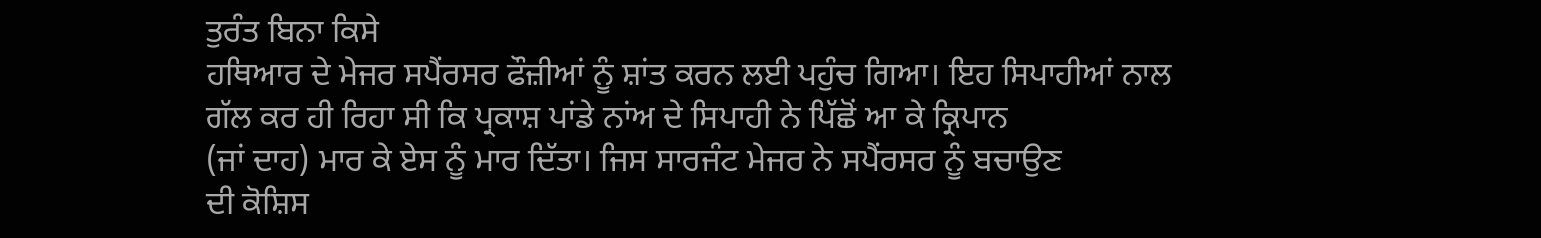ਤੁਰੰਤ ਬਿਨਾ ਕਿਸੇ
ਹਥਿਆਰ ਦੇ ਮੇਜਰ ਸਪੈਂਰਸਰ ਫੌਜ਼ੀਆਂ ਨੂੰ ਸ਼ਾਂਤ ਕਰਨ ਲਈ ਪਹੁੰਚ ਗਿਆ। ਇਹ ਸਿਪਾਹੀਆਂ ਨਾਲ
ਗੱਲ ਕਰ ਹੀ ਰਿਹਾ ਸੀ ਕਿ ਪ੍ਰਕਾਸ਼ ਪਾਂਡੇ ਨਾਂਅ ਦੇ ਸਿਪਾਹੀ ਨੇ ਪਿੱਛੋਂ ਆ ਕੇ ਕ੍ਰਿਪਾਨ
(ਜਾਂ ਦਾਹ) ਮਾਰ ਕੇ ਏਸ ਨੂੰ ਮਾਰ ਦਿੱਤਾ। ਜਿਸ ਸਾਰਜੰਟ ਮੇਜਰ ਨੇ ਸਪੈਂਰਸਰ ਨੂੰ ਬਚਾਉਣ
ਦੀ ਕੋਸ਼ਿਸ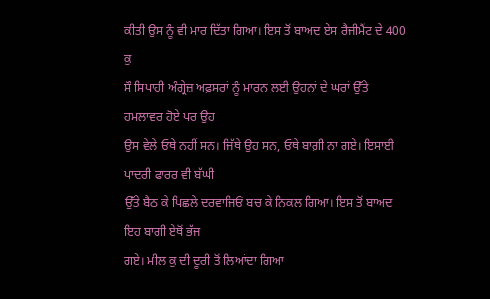ਕੀਤੀ ਉਸ ਨੂੰ ਵੀ ਮਾਰ ਦਿੱਤਾ ਗਿਆ। ਇਸ ਤੋਂ ਬਾਅਦ ਏਸ ਰੈਜੀਮੈਂਟ ਦੇ 400 ਕੁ
ਸੌ ਸਿਪਾਹੀ ਅੰਗ੍ਰੇਜ਼ ਅਫ਼ਸਰਾਂ ਨੂੰ ਮਾਰਨ ਲਈ ਉਹਨਾਂ ਦੇ ਘਰਾਂ ਉੱਤੇ ਹਮਲਾਵਰ ਹੋਏ ਪਰ ਉਹ
ਉਸ ਵੇਲੇ ਓਥੇ ਨਹੀਂ ਸਨ। ਜਿੱਥੇ ਉਹ ਸਨ, ਓਥੇ ਬਾਗ਼ੀ ਨਾ ਗਏ। ਇਸਾਈ ਪਾਦਰੀ ਫਾਰਰ ਵੀ ਬੱਘੀ
ਉੱਤੇ ਬੈਠ ਕੇ ਪਿਛਲੇ ਦਰਵਾਜਿਓਂ ਬਚ ਕੇ ਨਿਕਲ ਗਿਆ। ਇਸ ਤੋਂ ਬਾਅਦ ਇਹ ਬਾਗੀ ਏਥੋਂ ਭੱਜ
ਗਏ। ਮੀਲ ਕੁ ਦੀ ਦੂਰੀ ਤੋਂ ਲਿਆਂਦਾ ਗਿਆ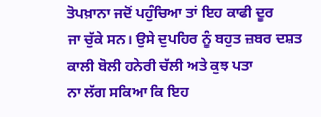ਤੋਪਖ਼ਾਨਾ ਜਦੋਂ ਪਹੁੰਚਿਆ ਤਾਂ ਇਹ ਕਾਫੀ ਦੂਰ
ਜਾ ਚੁੱਕੇ ਸਨ। ਉਸੇ ਦੁਪਹਿਰ ਨੂੰ ਬਹੁਤ ਜ਼ਬਰ ਦਸ਼ਤ ਕਾਲੀ ਬੋਲੀ ਹਨੇਰੀ ਚੱਲੀ ਅਤੇ ਕੁਝ ਪਤਾ
ਨਾ ਲੱਗ ਸਕਿਆ ਕਿ ਇਹ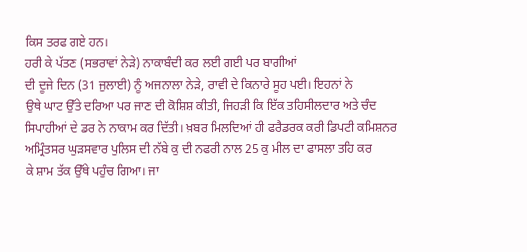ਕਿਸ ਤਰਫ ਗਏ ਹਨ।
ਹਰੀ ਕੇ ਪੱਤਣ (ਸਭਰਾਵਾਂ ਨੇੜੇ) ਨਾਕਾਬੰਦੀ ਕਰ ਲਈ ਗਈ ਪਰ ਬਾਗੀਆਂ
ਦੀ ਦੂਜੇ ਦਿਨ (31 ਜੁਲਾਈ) ਨੂੰ ਅਜਨਾਲਾ ਨੇੜੇ, ਰਾਵੀ ਦੇ ਕਿਨਾਰੇ ਸੂਹ ਪਈ। ਇਹਨਾਂ ਨੇ
ਉਥੇ ਘਾਟ ਉੱਤੇ ਦਰਿਆ ਪਰ ਜਾਣ ਦੀ ਕੋਸ਼ਿਸ਼ ਕੀਤੀ, ਜਿਹੜੀ ਕਿ ਇੱਕ ਤਹਿਸੀਲਦਾਰ ਅਤੇ ਚੰਦ
ਸਿਪਾਹੀਆਂ ਦੇ ਡਰ ਨੇ ਨਾਕਾਮ ਕਰ ਦਿੱਤੀ। ਖ਼ਬਰ ਮਿਲਦਿਆਂ ਹੀ ਫਰੈਡਰਕ ਕਰੀ ਡਿਪਟੀ ਕਮਿਸ਼ਨਰ
ਅਮ੍ਰਿੰਤਸਰ ਘੁੜਸਵਾਰ ਪੁਲਿਸ ਦੀ ਨੱਬੇ ਕੁ ਦੀ ਨਫਰੀ ਨਾਲ 25 ਕੁ ਮੀਲ ਦਾ ਫਾਸਲਾ ਤਹਿ ਕਰ
ਕੇ ਸ਼ਾਮ ਤੱਕ ਉੱਥੇ ਪਹੁੰਚ ਗਿਆ। ਜਾ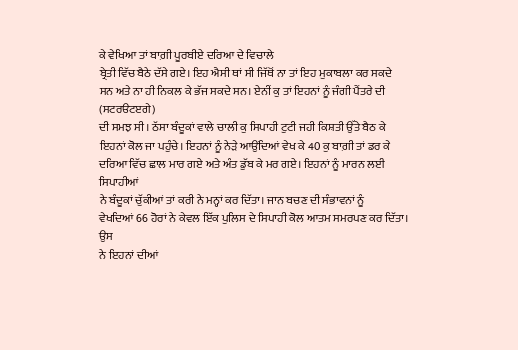ਕੇ ਵੇਖਿਆ ਤਾਂ ਬਾਗ਼ੀ ਪੂਰਬੀਏ ਦਰਿਆ ਦੇ ਵਿਚਾਲੇ
ਬ੍ਰੇਤੀ ਵਿੱਚ ਬੈਠੇ ਦੱਸੇ ਗਏ। ਇਹ ਐਸੀ ਥਾਂ ਸੀ ਜਿੱਥੋਂ ਨਾ ਤਾਂ ਇਹ ਮੁਕਾਬਲਾ ਕਰ ਸਕਦੇ
ਸਨ ਅਤੇ ਨਾ ਹੀ ਨਿਕਲ ਕੇ ਭੱਜ ਸਕਦੇ ਸਨ। ਏਨੀਂ ਕੁ ਤਾਂ ਇਹਨਾਂ ਨੂੰ ਜੰਗੀ ਪੈਂਤਰੇ ਦੀ (ਸਟਰੳਟੲਗੇ)
ਦੀ ਸਮਝ ਸੀ। ਠੱਸਾ ਬੰਦੂਕਾਂ ਵਾਲੇ ਚਾਲੀ ਕੁ ਸਿਪਾਹੀ ਟੁਟੀ ਜਹੀ ਕਿਸ਼ਤੀ ਉੱਤੇ ਬੈਠ ਕੇ
ਇਹਨਾਂ ਕੋਲ ਜਾ ਪਹੁੰਚੇ। ਇਹਨਾਂ ਨੂੰ ਨੇੜੇ ਆਉਂਦਿਆਂ ਵੇਖ ਕੇ 40 ਕੁ ਬਾਗ਼ੀ ਤਾਂ ਡਰ ਕੇ
ਦਰਿਆ ਵਿੱਚ ਛਾਲ ਮਾਰ ਗਏ ਅਤੇ ਅੰਤ ਡੁੱਬ ਕੇ ਮਰ ਗਏ। ਇਹਨਾਂ ਨੂੰ ਮਾਰਨ ਲਈ ਸਿਪਾਹੀਆਂ
ਨੇ ਬੰਦੂਕਾਂ ਚੁੱਕੀਆਂ ਤਾਂ ਕਰੀ ਨੇ ਮਨ੍ਹਾਂ ਕਰ ਦਿੱਤਾ। ਜਾਨ ਬਚਣ ਦੀ ਸੰਭਾਵਨਾਂ ਨੂੰ
ਵੇਖਦਿਆਂ 66 ਹੋਰਾਂ ਨੇ ਕੇਵਲ ਇੱਕ ਪੁਲਿਸ ਦੇ ਸਿਪਾਹੀ ਕੋਲ ਆਤਮ ਸਮਰਪਣ ਕਰ ਦਿੱਤਾ। ਉਸ
ਨੇ ਇਹਨਾਂ ਦੀਆਂ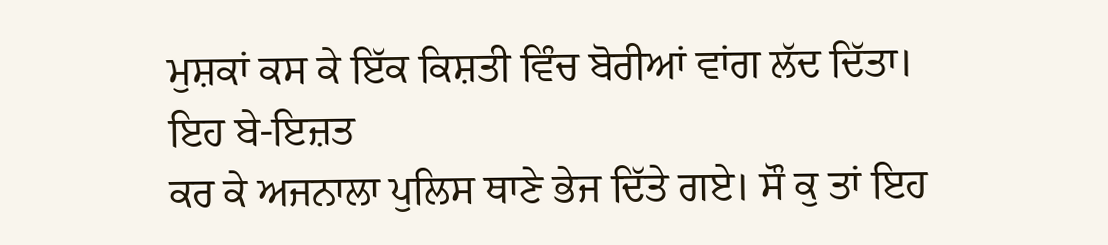ਮੁਸ਼ਕਾਂ ਕਸ ਕੇ ਇੱਕ ਕਿਸ਼ਤੀ ਵਿੰਚ ਬੋਰੀਆਂ ਵਾਂਗ ਲੱਦ ਦਿੱਤਾ। ਇਹ ਬੇ-ਇਜ਼ਤ
ਕਰ ਕੇ ਅਜਨਾਲਾ ਪੁਲਿਸ ਥਾਣੇ ਭੇਜ ਦਿੱਤੇ ਗਏ। ਸੌ ਕੁ ਤਾਂ ਇਹ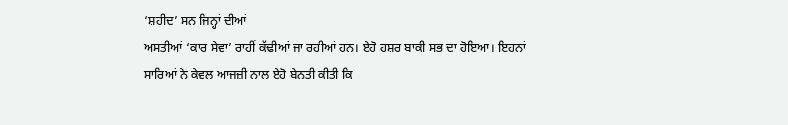‘ਸ਼ਹੀਦ’ ਸਨ ਜਿਨ੍ਹਾਂ ਦੀਆਂ
ਅਸਤੀਆਂ ‘ਕਾਰ ਸੇਵਾ’ ਰਾਹੀਂ ਕੱਢੀਆਂ ਜਾ ਰਹੀਆਂ ਹਨ। ਏਹੋ ਹਸ਼ਰ ਬਾਕੀ ਸਭ ਦਾ ਹੋਇਆ। ਇਹਨਾਂ
ਸਾਰਿਆਂ ਨੇ ਕੇਵਲ ਆਜਜ਼ੀ ਨਾਲ ਏਹੋ ਬੇਨਤੀ ਕੀਤੀ ਕਿ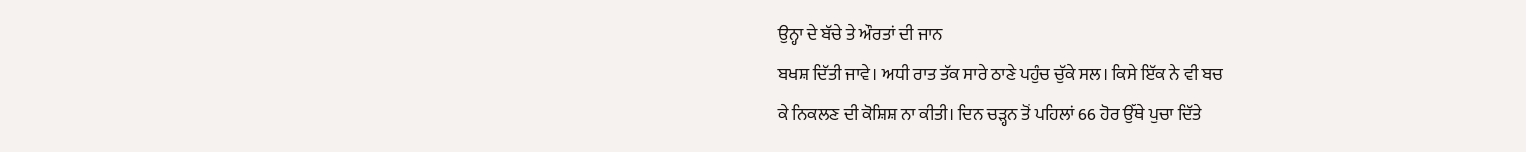ਉਨ੍ਹਾ ਦੇ ਬੱਚੇ ਤੇ ਔਰਤਾਂ ਦੀ ਜਾਨ
ਬਖਸ਼ ਦਿੱਤੀ ਜਾਵੇ। ਅਧੀ ਰਾਤ ਤੱਕ ਸਾਰੇ ਠਾਣੇ ਪਹੁੰਚ ਚੁੱਕੇ ਸਲ। ਕਿਸੇ ਇੱਕ ਨੇ ਵੀ ਬਚ
ਕੇ ਨਿਕਲਣ ਦੀ ਕੋਸ਼ਿਸ਼ ਨਾ ਕੀਤੀ। ਦਿਨ ਚੜ੍ਹਨ ਤੋਂ ਪਹਿਲਾਂ 66 ਹੋਰ ਉੱਥੇ ਪੁਚਾ ਦਿੱਤੇ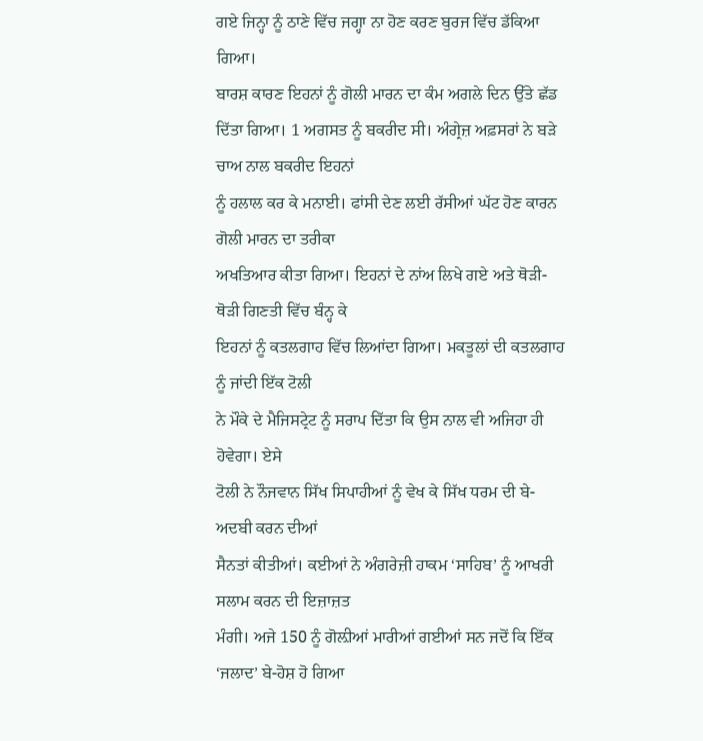ਗਏ ਜਿਨ੍ਹਾ ਨੂੰ ਠਾਣੇ ਵਿੱਚ ਜਗ੍ਹਾ ਨਾ ਹੋਣ ਕਰਣ ਬੁਰਜ ਵਿੱਚ ਡੱਕਿਆ ਗਿਆ।
ਬਾਰਸ਼ ਕਾਰਣ ਇਹਨਾਂ ਨੂੰ ਗੋਲੀ ਮਾਰਨ ਦਾ ਕੰਮ ਅਗਲੇ ਦਿਨ ਉੱਤੇ ਛੱਡ
ਦਿੱਤਾ ਗਿਆ। 1 ਅਗਸਤ ਨੂੰ ਬਕਰੀਦ ਸੀ। ਅੰਗ੍ਰੇਜ਼ ਅਫ਼ਸਰਾਂ ਨੇ ਬੜੇ ਚਾਅ ਨਾਲ ਬਕਰੀਦ ਇਹਨਾਂ
ਨੂੰ ਹਲਾਲ ਕਰ ਕੇ ਮਨਾਈ। ਫਾਂਸੀ ਦੇਣ ਲਈ ਰੱਸੀਆਂ ਘੱਟ ਹੋਣ ਕਾਰਨ ਗੋਲੀ ਮਾਰਨ ਦਾ ਤਰੀਕਾ
ਅਖਤਿਆਰ ਕੀਤਾ ਗਿਆ। ਇਹਨਾਂ ਦੇ ਨਾਂਅ ਲਿਖੇ ਗਏ ਅਤੇ ਥੋੜੀ-ਥੋੜੀ ਗਿਣਤੀ ਵਿੱਚ ਬੰਨ੍ਹ ਕੇ
ਇਹਨਾਂ ਨੂੰ ਕਤਲਗਾਹ ਵਿੱਚ ਲਿਆਂਦਾ ਗਿਆ। ਮਕਤੂਲਾਂ ਦੀ ਕਤਲਗਾਹ ਨੂੰ ਜਾਂਦੀ ਇੱਕ ਟੋਲੀ
ਨੇ ਮੌਕੇ ਦੇ ਮੈਜਿਸਟ੍ਰੇਟ ਨੂੰ ਸਰਾਪ ਦਿੱਤਾ ਕਿ ਉਸ ਨਾਲ ਵੀ ਅਜਿਹਾ ਹੀ ਹੋਵੇਗਾ। ਏਸੇ
ਟੋਲੀ ਨੇ ਨੌਜਵਾਨ ਸਿੱਖ ਸਿਪਾਹੀਆਂ ਨੂੰ ਵੇਖ ਕੇ ਸਿੱਖ ਧਰਮ ਦੀ ਬੇ-ਅਦਬੀ ਕਰਨ ਦੀਆਂ
ਸੈਨਤਾਂ ਕੀਤੀਆਂ। ਕਈਆਂ ਨੇ ਅੰਗਰੇਜ਼ੀ ਹਾਕਮ ‘ਸਾਹਿਬ’ ਨੂੰ ਆਖਰੀ ਸਲਾਮ ਕਰਨ ਦੀ ਇਜ਼ਾਜ਼ਤ
ਮੰਗੀ। ਅਜੇ 150 ਨੂੰ ਗੋਲ਼ੀਆਂ ਮਾਰੀਆਂ ਗਈਆਂ ਸਨ ਜਦੋਂ ਕਿ ਇੱਕ ‘ਜਲਾਦ’ ਬੇ-ਹੋਸ਼ ਹੋ ਗਿਆ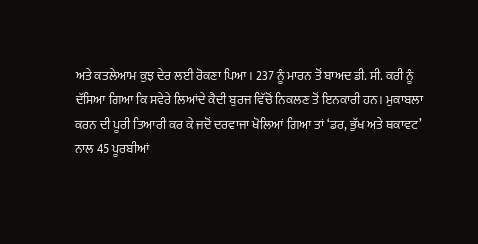ਅਤੇ ਕਤਲੇਆਮ ਕੁਝ ਦੇਰ ਲਈ ਰੋਕਣਾ ਪਿਆ। 237 ਨੂੰ ਮਾਰਨ ਤੋਂ ਬਾਅਦ ਡੀ. ਸੀ. ਕਰੀ ਨੂੰ
ਦੱਸਿਆ ਗਿਆ ਕਿ ਸਵੇਰੇ ਲਿਆਂਦੇ ਕੈਦੀ ਬੁਰਜ ਵਿੱਚੋਂ ਨਿਕਲਣ ਤੋਂ ਇਨਕਾਰੀ ਹਨ। ਮੁਕਾਬਲਾ
ਕਰਨ ਦੀ ਪੂਰੀ ਤਿਆਰੀ ਕਰ ਕੇ ਜਦੋਂ ਦਰਵਾਜਾ ਖੋਲਿਆਂ ਗਿਆ ਤਾਂ ‘ਡਰ, ਭੁੱਖ ਅਤੇ ਥਕਾਵਟ’
ਨਾਲ 45 ਪੂਰਬੀਆਂ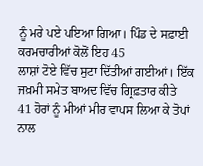ਨੂੰ ਮਰੇ ਪਏ ਪਇਆ ਗਿਆ। ਪਿੰਡ ਦੇ ਸਫ਼ਾਈ ਕਰਮਚਾਰੀਆਂ ਕੋਲੋਂ ਇਹ 45
ਲਾਸ਼ਾਂ ਟੋਏ ਵਿੱਚ ਸੁਟਾ ਦਿੱਤੀਆਂ ਗਈਆਂ। ਇੱਕ ਜਖ਼ਮੀ ਸਮੇਤ ਬਾਅਦ ਵਿੱਚ ਗ੍ਰਿਫ਼ਤਾਰ ਕੀਤੇ
41 ਹੋਰਾਂ ਨੂੰ ਮੀਆਂ ਮੀਰ ਵਾਪਸ ਲਿਆ ਕੇ ਤੋਪਾਂ ਨਾਲ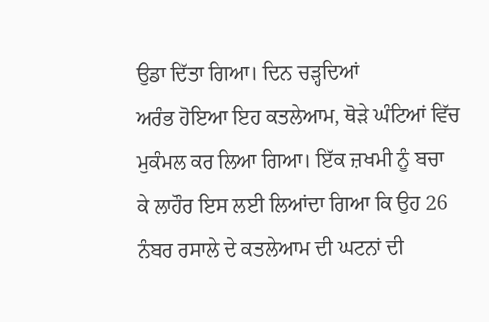ਉਡਾ ਦਿੱਤਾ ਗਿਆ। ਦਿਨ ਚੜ੍ਹਦਿਆਂ
ਅਰੰਭ ਹੋਇਆ ਇਹ ਕਤਲੇਆਮ, ਥੋੜੇ ਘੰਟਿਆਂ ਵਿੱਚ ਮੁਕੰਮਲ ਕਰ ਲਿਆ ਗਿਆ। ਇੱਕ ਜ਼ਖਮੀ ਨੂੰ ਬਚਾ
ਕੇ ਲਾਹੌਰ ਇਸ ਲਈ ਲਿਆਂਦਾ ਗਿਆ ਕਿ ਉਹ 26 ਨੰਬਰ ਰਸਾਲੇ ਦੇ ਕਤਲੇਆਮ ਦੀ ਘਟਨਾਂ ਦੀ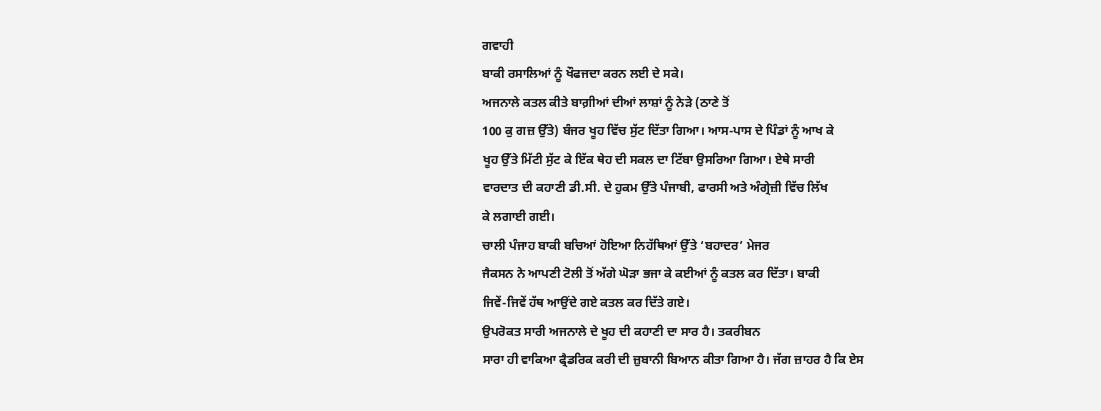ਗਵਾਹੀ
ਬਾਕੀ ਰਸਾਲਿਆਂ ਨੂੰ ਖੌਫਜਦਾ ਕਰਨ ਲਈ ਦੇ ਸਕੇ।
ਅਜਨਾਲੇ ਕਤਲ ਕੀਤੇ ਬਾਗ਼ੀਆਂ ਦੀਆਂ ਲਾਸ਼ਾਂ ਨੂੰ ਨੇੜੇ (ਠਾਣੇ ਤੋਂ
100 ਕੁ ਗਜ਼ ਉੱਤੇ) ਬੰਜਰ ਖੂਹ ਵਿੱਚ ਸੁੱਟ ਦਿੱਤਾ ਗਿਆ। ਆਸ-ਪਾਸ ਦੇ ਪਿੰਡਾਂ ਨੂੰ ਆਖ ਕੇ
ਖੂਹ ਉੱਤੇ ਮਿੱਟੀ ਸੁੱਟ ਕੇ ਇੱਕ ਥੇਹ ਦੀ ਸਕਲ ਦਾ ਟਿੱਬਾ ਉਸਰਿਆ ਗਿਆ। ਏਥੇ ਸਾਰੀ
ਵਾਰਦਾਤ ਦੀ ਕਹਾਣੀ ਡੀ.ਸੀ. ਦੇ ਹੁਕਮ ਉੱਤੇ ਪੰਜਾਬੀ, ਫਾਰਸੀ ਅਤੇ ਅੰਗ੍ਰੇਜ਼ੀ ਵਿੱਚ ਲਿੱਖ
ਕੇ ਲਗਾਈ ਗਈ।
ਚਾਲੀ ਪੰਜਾਹ ਬਾਕੀ ਬਚਿਆਂ ਹੋਇਆ ਨਿਹੱਥਿਆਂ ਉੱਤੇ ‘ਬਹਾਦਰ’ ਮੇਜਰ
ਜੈਕਸਨ ਨੇ ਆਪਣੀ ਟੋਲੀ ਤੋਂ ਅੱਗੇ ਘੋੜਾ ਭਜਾ ਕੇ ਕਈਆਂ ਨੂੰ ਕਤਲ ਕਰ ਦਿੱਤਾ। ਬਾਕੀ
ਜਿਵੇਂ-ਜਿਵੇਂ ਹੱਥ ਆਉਂਦੇ ਗਏ ਕਤਲ ਕਰ ਦਿੱਤੇ ਗਏ।
ਉਪਰੋਕਤ ਸਾਰੀ ਅਜਨਾਲੇ ਦੇ ਖੂਹ ਦੀ ਕਹਾਣੀ ਦਾ ਸਾਰ ਹੈ। ਤਕਰੀਬਨ
ਸਾਰਾ ਹੀ ਵਾਕਿਆ ਫ੍ਰੈਡਰਿਕ ਕਰੀ ਦੀ ਜ਼ੁਬਾਨੀ ਬਿਆਨ ਕੀਤਾ ਗਿਆ ਹੈ। ਜੱਗ ਜ਼ਾਹਰ ਹੈ ਕਿ ਏਸ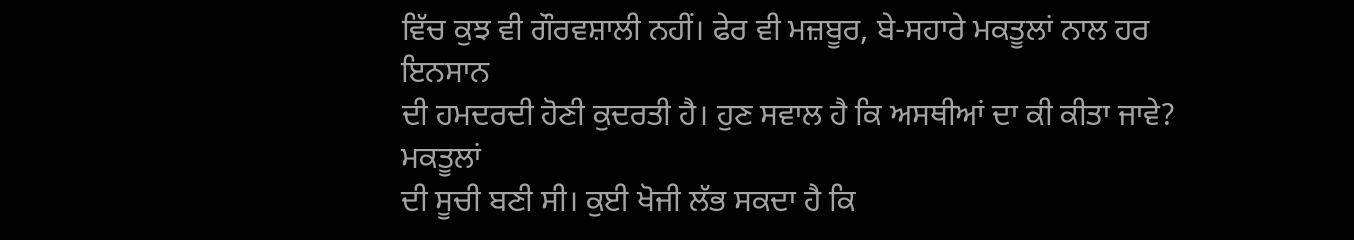ਵਿੱਚ ਕੁਝ ਵੀ ਗੌਰਵਸ਼ਾਲੀ ਨਹੀਂ। ਫੇਰ ਵੀ ਮਜ਼ਬੂਰ, ਬੇ-ਸਹਾਰੇ ਮਕਤੂਲਾਂ ਨਾਲ ਹਰ ਇਨਸਾਨ
ਦੀ ਹਮਦਰਦੀ ਹੋਣੀ ਕੁਦਰਤੀ ਹੈ। ਹੁਣ ਸਵਾਲ ਹੈ ਕਿ ਅਸਥੀਆਂ ਦਾ ਕੀ ਕੀਤਾ ਜਾਵੇ? ਮਕਤੂਲਾਂ
ਦੀ ਸੂਚੀ ਬਣੀ ਸੀ। ਕੁਈ ਖੋਜੀ ਲੱਭ ਸਕਦਾ ਹੈ ਕਿ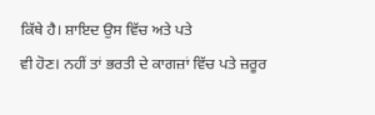ਕਿੱਥੇ ਹੈ। ਸ਼ਾਇਦ ਉਸ ਵਿੱਚ ਅਤੇ ਪਤੇ
ਵੀ ਹੋਣ। ਨਹੀਂ ਤਾਂ ਭਰਤੀ ਦੇ ਕਾਗਜ਼ਾਂ ਵਿੱਚ ਪਤੇ ਜ਼ਰੂਰ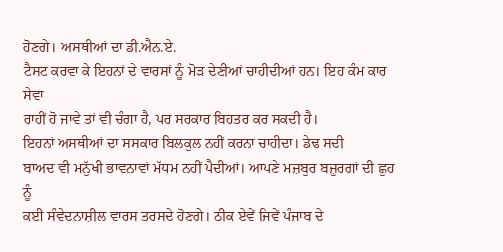ਹੋਣਗੇ। ਅਸਥੀਆਂ ਦਾ ਡੀ.ਐਨ.ਏ.
ਟੈਸਟ ਕਰਵਾ ਕੇ ਇਹਨਾਂ ਦੇ ਵਾਰਸਾਂ ਨੂੰ ਮੋੜ ਦੇਣੀਆਂ ਚਾਹੀਦੀਆਂ ਹਨ। ਇਹ ਕੰਮ ਕਾਰ ਸੇਵਾ
ਰਾਹੀਂ ਹੋ ਜਾਵੇ ਤਾਂ ਵੀ ਚੰਗਾ ਹੈ, ਪਰ ਸਰਕਾਰ ਬਿਹਤਰ ਕਰ ਸਕਦੀ ਹੈ।
ਇਹਨਾਂ ਅਸਥੀਆਂ ਦਾ ਸਸਕਾਰ ਬਿਲਕੁਲ ਨਹੀਂ ਕਰਨਾ ਚਾਹੀਦਾ। ਡੇਢ ਸਦੀ
ਬਾਅਦ ਵੀ ਮਨੁੱਖੀ ਭਾਵਨਾਵਾਂ ਮੱਧਮ ਨਹੀਂ ਪੈਦੀਆਂ। ਆਪਣੇ ਮਜ਼ਬੁਰ ਬਜ਼ੁਰਗਾਂ ਦੀ ਛੁਹ ਨੂੰ
ਕਈ ਸੰਵੇਦਨਾਸ਼ੀਲ ਵਾਰਸ ਤਰਸਦੇ ਹੋਣਗੇ। ਠੀਕ ਏਵੇਂ ਜਿਵੇਂ ਪੰਜਾਬ ਦੇ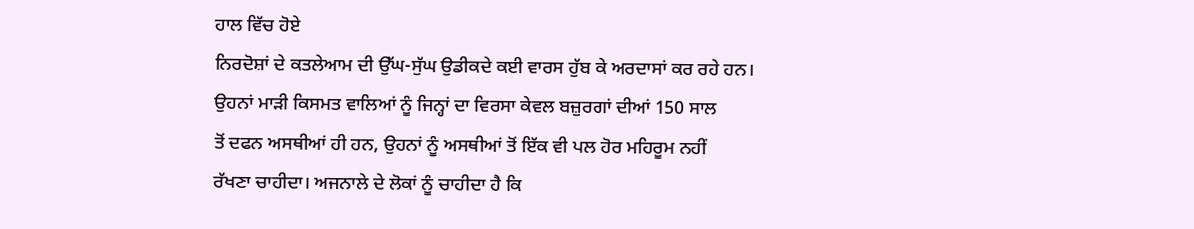ਹਾਲ ਵਿੱਚ ਹੋਏ
ਨਿਰਦੋਸ਼ਾਂ ਦੇ ਕਤਲੇਆਮ ਦੀ ਉੱਘ-ਸੁੱਘ ਉਡੀਕਦੇ ਕਈ ਵਾਰਸ ਹੁੱਬ ਕੇ ਅਰਦਾਸਾਂ ਕਰ ਰਹੇ ਹਨ।
ਉਹਨਾਂ ਮਾੜੀ ਕਿਸਮਤ ਵਾਲਿਆਂ ਨੂੰ ਜਿਨ੍ਹਾਂ ਦਾ ਵਿਰਸਾ ਕੇਵਲ ਬਜ਼ੁਰਗਾਂ ਦੀਆਂ 150 ਸਾਲ
ਤੋਂ ਦਫਨ ਅਸਥੀਆਂ ਹੀ ਹਨ, ਉਹਨਾਂ ਨੂੰ ਅਸਥੀਆਂ ਤੋਂ ਇੱਕ ਵੀ ਪਲ ਹੋਰ ਮਹਿਰੂਮ ਨਹੀਂ
ਰੱਖਣਾ ਚਾਹੀਦਾ। ਅਜਨਾਲੇ ਦੇ ਲੋਕਾਂ ਨੂੰ ਚਾਹੀਦਾ ਹੈ ਕਿ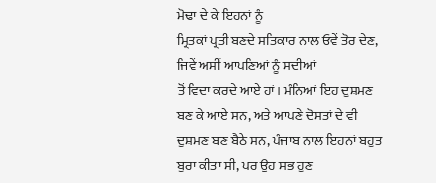ਮੋਢਾ ਦੇ ਕੇ ਇਹਨਾਂ ਨੂੰ
ਮ੍ਰਿਤਕਾਂ ਪ੍ਰਤੀ ਬਣਦੇ ਸਤਿਕਾਰ ਨਾਲ ਓਵੇਂ ਤੋਰ ਦੇਣ, ਜਿਵੇਂ ਅਸੀਂ ਆਪਣਿਆਂ ਨੂੰ ਸਦੀਆਂ
ਤੋਂ ਵਿਦਾ ਕਰਦੇ ਆਏ ਹਾਂ। ਮੰਨਿਆਂ ਇਹ ਦੁਸ਼ਮਣ ਬਣ ਕੇ ਆਏ ਸਨ, ਅਤੇ ਆਪਣੇ ਦੋਸਤਾਂ ਦੇ ਵੀ
ਦੁਸ਼ਮਣ ਬਣ ਬੈਠੇ ਸਨ, ਪੰਜਾਬ ਨਾਲ ਇਹਨਾਂ ਬਹੁਤ ਬੁਰਾ ਕੀਤਾ ਸੀ, ਪਰ ਉਹ ਸਭ ਹੁਣ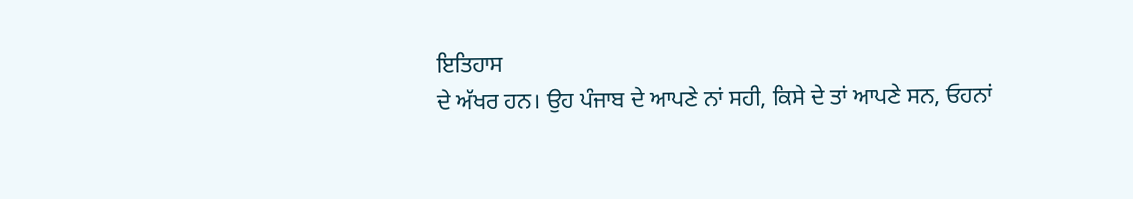ਇਤਿਹਾਸ
ਦੇ ਅੱਖਰ ਹਨ। ਉਹ ਪੰਜਾਬ ਦੇ ਆਪਣੇ ਨਾਂ ਸਹੀ, ਕਿਸੇ ਦੇ ਤਾਂ ਆਪਣੇ ਸਨ, ਓਹਨਾਂ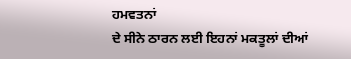ਹਮਵਤਨਾਂ
ਦੇ ਸੀਨੇ ਠਾਰਨ ਲਈ ਇਹਨਾਂ ਮਕਤੂਲਾਂ ਦੀਆਂ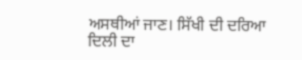ਅਸਥੀਆਂ ਜਾਣ। ਸਿੱਖੀ ਦੀ ਦਰਿਆ ਦਿਲੀ ਦਾ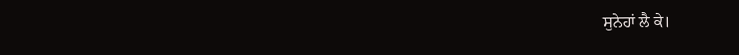ਸੁਨੇਹਾਂ ਲੈ ਕੇ।